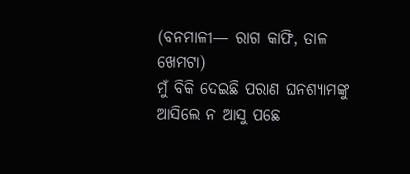(ବନମାଳୀ— ରାଗ କାଫି, ତାଳ ଖେମଟା)
ମୁଁ ବିକି ଦେଇଛି ପରାଣ ଘନଶ୍ୟାମଙ୍କୁ
ଆସିଲେ ନ ଆସୁ ପଛେ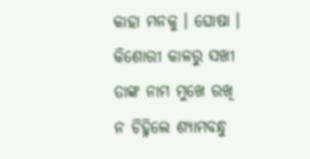କାହା ମନକୁ । ଘୋଷା ।
କିଶୋରୀ କାଳରୁ ସଖୀ
ତାଙ୍କ ନାମ ମୁଖେ ରଖି
ନ ଚିହ୍ନିଲେ ଶ୍ୟାମବନ୍ଧୁ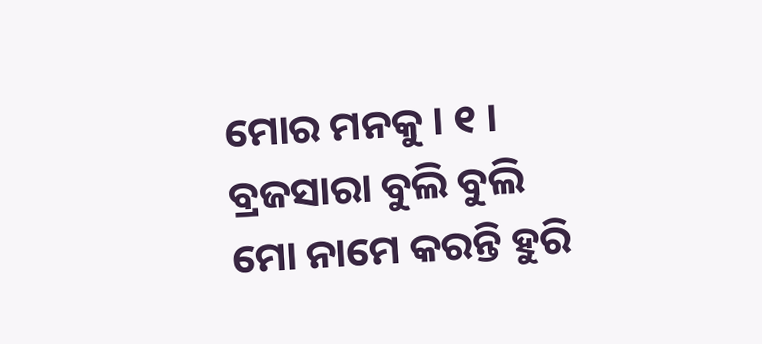ମୋର ମନକୁ । ୧ ।
ବ୍ରଜସାରା ବୁଲି ବୁଲି
ମୋ ନାମେ କରନ୍ତି ହୁରି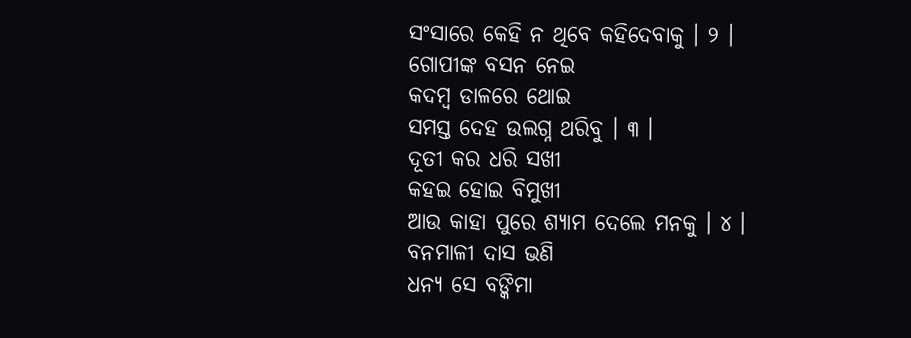ସଂସାରେ କେହି ନ ଥିବେ କହିଦେବାକୁ । ୨ ।
ଗୋପୀଙ୍କ ବସନ ନେଇ
କଦମ୍ବ ଡାଳରେ ଥୋଇ
ସମସ୍ତ ଦେହ ଉଲଗ୍ନ ଥରିବୁ । ୩ ।
ଦୂତୀ କର ଧରି ସଖୀ
କହଇ ହୋଇ ବିମୁଖୀ
ଆଉ କାହା ପୁରେ ଶ୍ୟାମ ଦେଲେ ମନକୁ । ୪ ।
ବନମାଳୀ ଦାସ ଭଣି
ଧନ୍ୟ ସେ ବଙ୍କିମା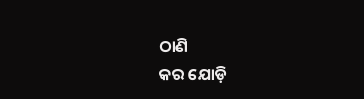ଠାଣି
କର ଯୋଡ଼ି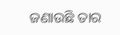ଜଣାଉଛି ତାର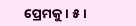ପ୍ରେମକୁ । ୫ ।